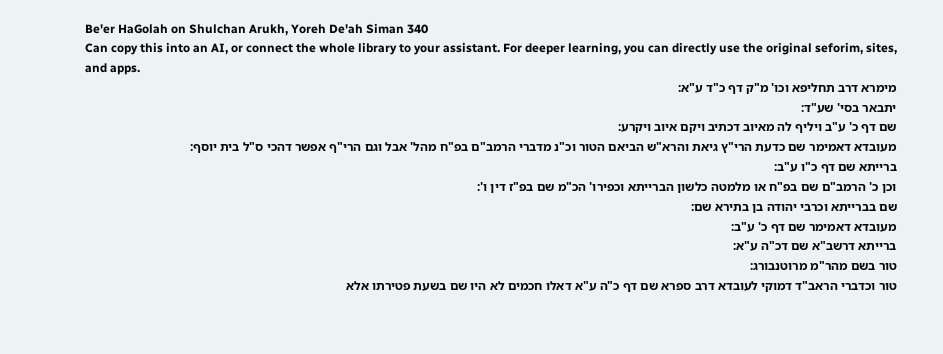Be'er HaGolah on Shulchan Arukh, Yoreh De'ah Siman 340
Can copy this into an AI, or connect the whole library to your assistant. For deeper learning, you can directly use the original seforim, sites, and apps.
מימרא דרב תחליפא וכו' מ"ק דף כ"ד ע"א:
יתבאר בסי' שע"ד:
שם דף כ' ע"ב ויליף לה מאיוב דכתיב ויקם איוב ויקרע:
מעובדא דאמימר שם כדעת הרי"ץ גיאת והרא"ש הביאם הטור וכ"נ מדברי הרמב"ם בפ"ח מהל' אבל וגם הרי"ף אפשר דהכי ס"ל בית יוסף:
ברייתא שם דף כ"ו ע"ב:
וכן כ' הרמב"ם שם בפ"ח או מלמטה כלשון הברייתא וכפירו' הכ"מ שם בפ"ז דין ו':
שם בברייתא וכרבי יהודה בן בתירא שם:
מעובדא דאמימר שם דף כ' ע"ב:
ברייתא דרשב"א שם דכ"ה ע"א:
טור בשם מהר"מ מרוטנבורג:
טור וכדברי הראב"ד דמוקי לעובדא דרב ספרא שם דף כ"ה ע"א דאלו חכמים לא היו שם בשעת פטירתו אלא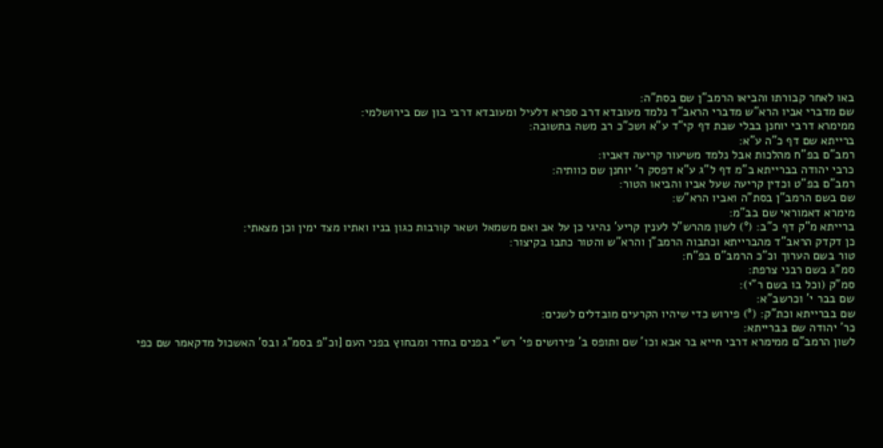באו לאחר קבורתו והביאו הרמב"ן שם בסת"ה:
שם מדברי אביו הרא"ש מדברי הראב"ד נלמד מעובדא דרב ספרא דלעיל ומעובדא דרבי בון שם בירושלמי:
ממימרא דרבי יוחנן בבלי שבת דף קי"ד ע"א ושכ"כ רב משה בתשובה:
ברייתא שם דף כ"ה ע"א:
רמב"ם בפ"ח מהלכות אבל נלמד משיעור קריעה דאביו:
כרבי יהודה בברייתא ב"מ דף ל"ג ע"א דפסק ר' יוחנן שם כוותיה:
רמב"ם בפ"ט וכדין קריעה שעל אביו והביאו הטור:
שם בשם הרמב"ן בסת"ה ואביו הרא"ש:
מימרא דאמוראי שם בב"מ:
ברייתא מ"ק דף כ"ב: (°) לשון מהרש"ל לענין קריע' נהיגי כן על אב ואם משמאל ושאר קורבות כגון בניו ואתיו מצד ימין וכן מצאתי:
כן דקדק הראב"ד מהברייתא וכתבוה הרמב"ן והרא"ש והטור כתבו בקיצור:
טור בשם הערוך וכ"כ הרמב"ם בפ"ח:
סמ"ג בשם רבני צרפת:
סמ"ק (וכל בו בשם ר"י):
שם בבר י' וכרשב"א:
שם בברייתא וכת"ק: (°) פירוש כדי שיהיו הקרעים מובדלים לשנים:
כר' יהודה שם בברייתא:
לשון הרמב"ם ממימרא דרבי חייא בר אבא וכו' שם ותופס ב' פירושים פי' רש"י בפנים בחדר ומבחוץ בפני העם [וכ"פ בסמ"ג ובס' האשכול מדקאמר שם כפי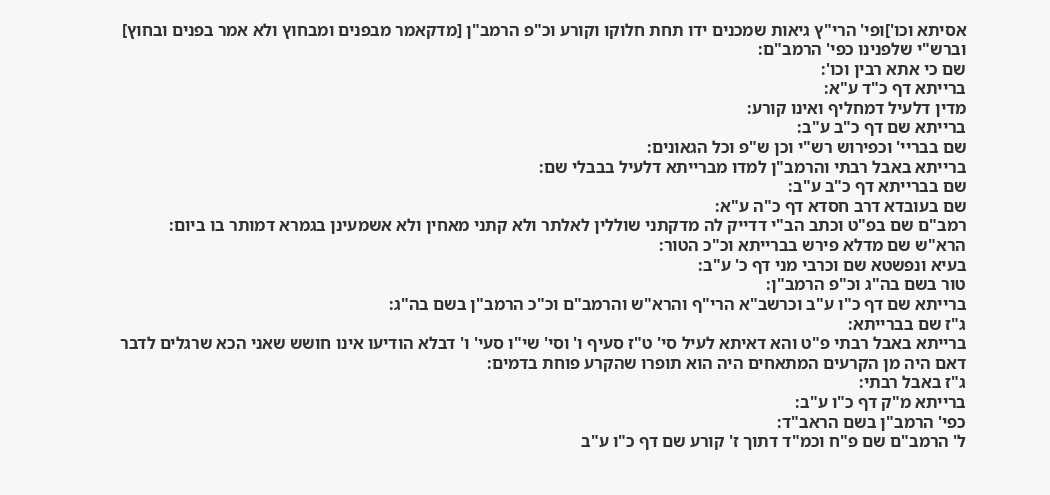אסיתא וכו']ופי' הרי"ץ גיאות שמכנים ידו תחת חלוקו וקורע וכ"פ הרמב"ן [מדקאמר מבפנים ומבחוץ ולא אמר בפנים ובחוץ] וברש"י שלפנינו כפי' הרמב"ם:
שם כי אתא רבין וכו':
ברייתא דף כ"ד ע"א:
מדין דלעיל דמחליף ואינו קורע:
ברייתא שם דף כ"ב ע"ב:
שם בבריי' וכפירוש רש"י וכן ש"פ וכל הגאונים:
ברייתא באבל רבתי והרמב"ן למדו מברייתא דלעיל בבבלי שם:
שם בברייתא דף כ"ב ע"ב:
שם בעובדא דרב חסדא דף כ"ה ע"א:
רמב"ם שם בפ"ט וכתב הב"י דדייק לה מדקתני שוללין לאלתר ולא קתני מאחין ולא אשמעינן בגמרא דמותר בו ביום:
הרא"ש שם מדלא פירש בברייתא וכ"כ הטור:
בעיא ונפשטא שם וכרבי מני דף כ' ע"ב:
טור בשם בה"ג וכ"פ הרמב"ן:
ברייתא שם דף כ"ו ע"ב וכרשב"א הרי"ף והרא"ש והרמב"ם וכ"כ הרמב"ן בשם בה"ג:
ג"ז שם בברייתא:
ברייתא באבל רבתי פ"ט והא דאיתא לעיל סי' ט"ז סעיף ו' וסי' שי"ו סעי' ו' דבלא הודיעו אינו חושש שאני הכא שרגלים לדבר דאם היה מן הקרעים המתאחים היה הוא תופרו שהקרע פוחת בדמים:
ג"ז באבל רבתי:
ברייתא מ"ק דף כ"ו ע"ב:
כפי' הרמב"ן בשם הראב"ד:
ל' הרמב"ם שם פ"ח וכמ"ד דתוך ז' קורע שם דף כ"ו ע"ב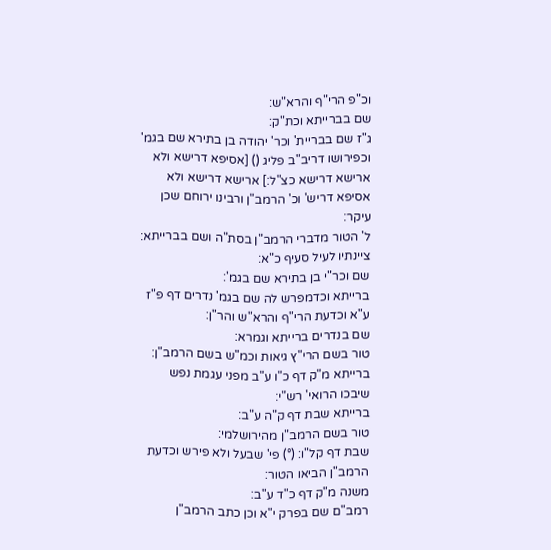וכ"פ הרי"ף והרא"ש:
שם בברייתא וכת"ק:
ג"ז שם בבריית' וכר' יהודה בן בתירא שם בגמ' וכפירושו דריב"ב פליג () [אסיפא דרישא ולא ארישא דרישא כצ"ל:] ארישא דרישא ולא אסיפא דריש' וכ' הרמב"ן ורבינו ירוחם שכן עיקר:
ל' הטור מדברי הרמב"ן בסת"ה ושם בברייתא:
ציינתיו לעיל סעיף כ"א:
שם וכר"י בן בתירא שם בגמ':
ברייתא וכדמפרש לה שם בגמ' נדרים דף פ"ז ע"א וכדעת הרי"ף והרא"ש והר"ן:
שם בנדרים ברייתא וגמרא:
טור בשם הרי"ץ גיאות וכמ"ש בשם הרמב"ן:
ברייתא מ"ק דף כ"ו ע"ב מפני עגמת נפש שיבכו הרואי' רש"י:
ברייתא שבת דף ק"ה ע"ב:
טור בשם הרמב"ן מהירושלמי:
שבת דף קל"ו: (°) פי' שבעל ולא פירש וכדעת הרמב"ן הביאו הטור:
משנה מ"ק דף כ"ד ע"ב:
רמב"ם שם בפרק י"א וכן כתב הרמב"ן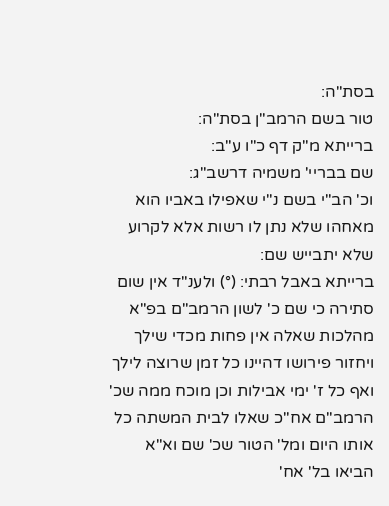בסת"ה:
טור בשם הרמב"ן בסת"ה:
ברייתא מ"ק דף כ"ו ע"ב:
שם בבריי' משמיה דרשב"ג:
וכ' הב"י בשם נ"י שאפילו באביו הוא מאחהו שלא נתן לו רשות אלא לקרוע שלא יתבייש שם:
ברייתא באבל רבתי: (°) ולענ"ד אין שום סתירה כי שם כ' לשון הרמב"ם בפ"א מהלכות שאלה אין פחות מכדי שילך ויחזור פירושו דהיינו כל זמן שרוצה לילך ואף כל ז' ימי אבילות וכן מוכח ממה שכ' הרמב"ם אח"כ שאלו לבית המשתה כל אותו היום ומל' הטור שכ' שם וא"א הביאו בל' אח'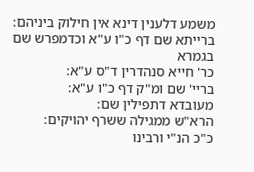משמע דלענין דינא אין חילוק ביניהם:
ברייתא שם דף כ"ו ע"א וכדמפרש שם בגמרא
כר' חייא סנהדרין ד"ס ע"א:
בריי' שם ומ"ק דף כ"ו ע"א:
מעובדא דתפילין שם:
הרא"ש ממגילה ששרף יהויקים:
כ"כ הנ"י ורבינו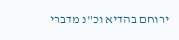ירוחם בהדיא וכ"נ מדברי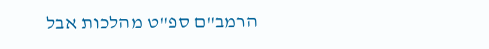הרמב"ם ספ"ט מהלכות אבל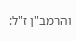והרמב"ן ז"ל: